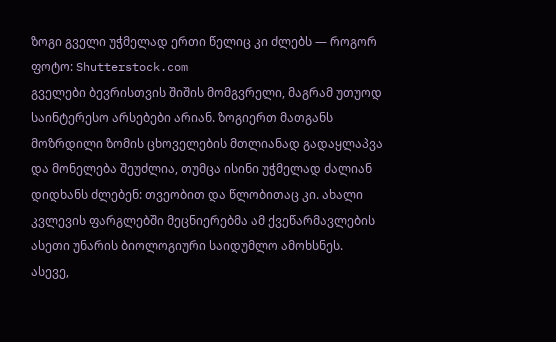ზოგი გველი უჭმელად ერთი წელიც კი ძლებს — როგორ
ფოტო: Shutterstock.com
გველები ბევრისთვის შიშის მომგვრელი, მაგრამ უთუოდ საინტერესო არსებები არიან. ზოგიერთ მათგანს მოზრდილი ზომის ცხოველების მთლიანად გადაყლაპვა და მონელება შეუძლია, თუმცა ისინი უჭმელად ძალიან დიდხანს ძლებენ: თვეობით და წლობითაც კი. ახალი კვლევის ფარგლებში მეცნიერებმა ამ ქვეწარმავლების ასეთი უნარის ბიოლოგიური საიდუმლო ამოხსნეს.
ასევე,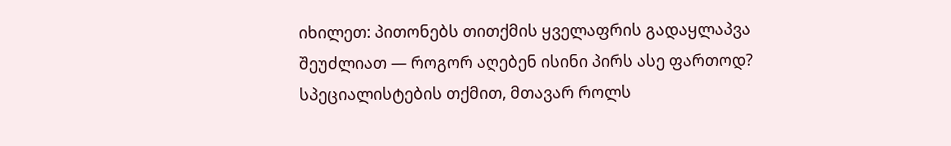იხილეთ: პითონებს თითქმის ყველაფრის გადაყლაპვა შეუძლიათ — როგორ აღებენ ისინი პირს ასე ფართოდ?
სპეციალისტების თქმით, მთავარ როლს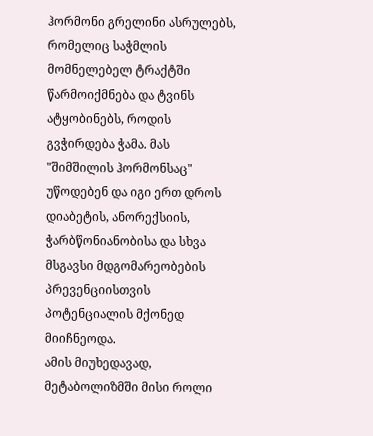ჰორმონი გრელინი ასრულებს, რომელიც საჭმლის მომნელებელ ტრაქტში წარმოიქმნება და ტვინს ატყობინებს, როდის გვჭირდება ჭამა. მას "შიმშილის ჰორმონსაც" უწოდებენ და იგი ერთ დროს დიაბეტის, ანორექსიის, ჭარბწონიანობისა და სხვა მსგავსი მდგომარეობების პრევენციისთვის პოტენციალის მქონედ მიიჩნეოდა.
ამის მიუხედავად, მეტაბოლიზმში მისი როლი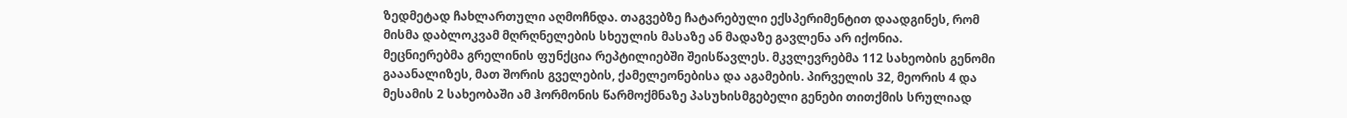ზედმეტად ჩახლართული აღმოჩნდა. თაგვებზე ჩატარებული ექსპერიმენტით დაადგინეს, რომ მისმა დაბლოკვამ მღრღნელების სხეულის მასაზე ან მადაზე გავლენა არ იქონია.
მეცნიერებმა გრელინის ფუნქცია რეპტილიებში შეისწავლეს. მკვლევრებმა 112 სახეობის გენომი გააანალიზეს, მათ შორის გველების, ქამელეონებისა და აგამების. პირველის 32, მეორის 4 და მესამის 2 სახეობაში ამ ჰორმონის წარმოქმნაზე პასუხისმგებელი გენები თითქმის სრულიად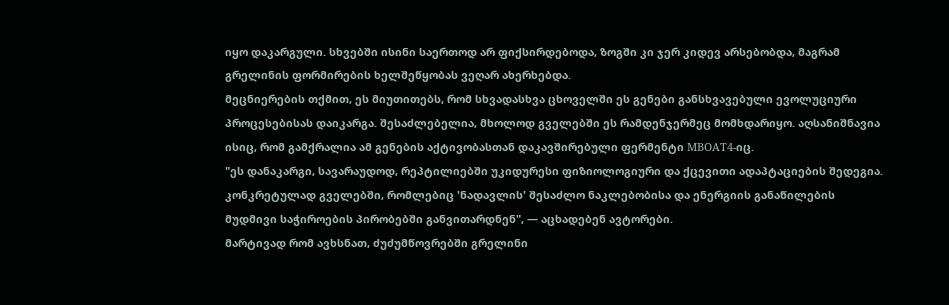იყო დაკარგული. სხვებში ისინი საერთოდ არ ფიქსირდებოდა, ზოგში კი ჯერ კიდევ არსებობდა, მაგრამ გრელინის ფორმირების ხელშეწყობას ვეღარ ახერხებდა.
მეცნიერების თქმით, ეს მიუთითებს, რომ სხვადასხვა ცხოველში ეს გენები განსხვავებული ევოლუციური პროცესებისას დაიკარგა. შესაძლებელია, მხოლოდ გველებში ეს რამდენჯერმეც მომხდარიყო. აღსანიშნავია ისიც, რომ გამქრალია ამ გენების აქტივობასთან დაკავშირებული ფერმენტი MBOAT4-იც.
"ეს დანაკარგი, სავარაუდოდ, რეპტილიებში უკიდურესი ფიზიოლოგიური და ქცევითი ადაპტაციების შედეგია. კონკრეტულად გველებში, რომლებიც 'ნადავლის' შესაძლო ნაკლებობისა და ენერგიის განაწილების მუდმივი საჭიროების პირობებში განვითარდნენ", — აცხადებენ ავტორები.
მარტივად რომ ავხსნათ, ძუძუმწოვრებში გრელინი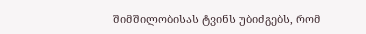შიმშილობისას ტვინს უბიძგებს, რომ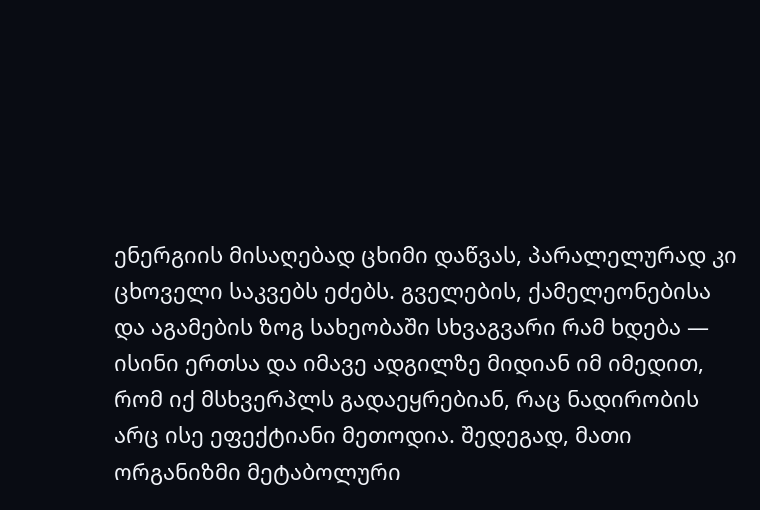ენერგიის მისაღებად ცხიმი დაწვას, პარალელურად კი ცხოველი საკვებს ეძებს. გველების, ქამელეონებისა და აგამების ზოგ სახეობაში სხვაგვარი რამ ხდება — ისინი ერთსა და იმავე ადგილზე მიდიან იმ იმედით, რომ იქ მსხვერპლს გადაეყრებიან, რაც ნადირობის არც ისე ეფექტიანი მეთოდია. შედეგად, მათი ორგანიზმი მეტაბოლური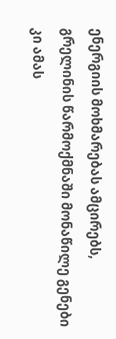ენერგიის მოხმარებას ამცირებს, გრელინის წარმოქმნაში მონაწილე გენები კი ამას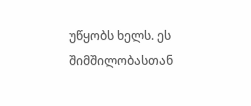უწყობს ხელს. ეს შიმშილობასთან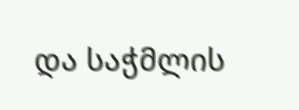და საჭმლის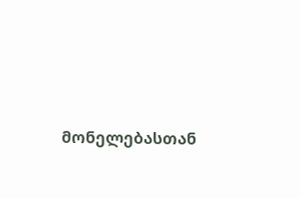მონელებასთან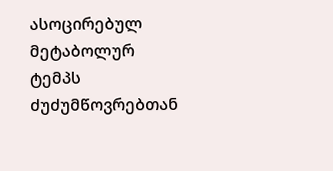ასოცირებულ მეტაბოლურ ტემპს ძუძუმწოვრებთან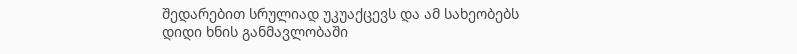შედარებით სრულიად უკუაქცევს და ამ სახეობებს დიდი ხნის განმავლობაში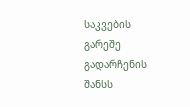საკვების გარეშე გადარჩენის შანსს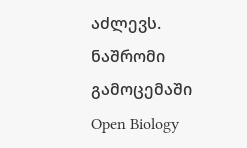აძლევს.
ნაშრომი გამოცემაში Open Biology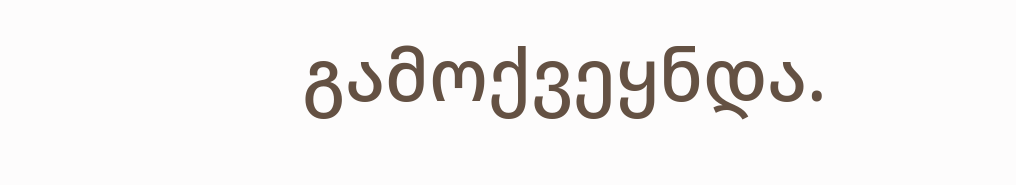გამოქვეყნდა.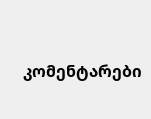კომენტარები